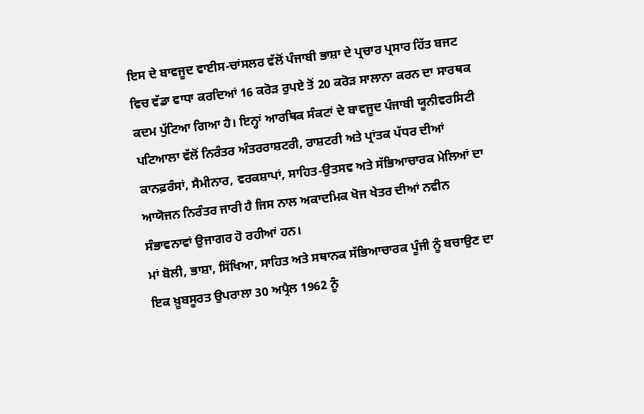ਇਸ ਦੇ ਬਾਵਜੂਦ ਵਾਈਸ-ਚਾਂਸਲਰ ਵੱਲੋਂ ਪੰਜਾਬੀ ਭਾਸ਼ਾ ਦੇ ਪ੍ਰਚਾਰ ਪ੍ਰਸਾਰ ਹਿੱਤ ਬਜਟ ਵਿਚ ਵੱਡਾ ਵਾਧਾ ਕਰਦਿਆਂ 16 ਕਰੋੜ ਰੁਪਏ ਤੋਂ 20 ਕਰੋੜ ਸਾਲਾਨਾ ਕਰਨ ਦਾ ਸਾਰਥਕ ਕਦਮ ਪੁੱਟਿਆ ਗਿਆ ਹੈ। ਇਨ੍ਹਾਂ ਆਰਥਿਕ ਸੰਕਟਾਂ ਦੇ ਬਾਵਜੂਦ ਪੰਜਾਬੀ ਯੂਨੀਵਰਸਿਟੀ ਪਟਿਆਲਾ ਵੱਲੋਂ ਨਿਰੰਤਰ ਅੰਤਰਰਾਸ਼ਟਰੀ, ਰਾਸ਼ਟਰੀ ਅਤੇ ਪ੍ਰਾਂਤਕ ਪੱਧਰ ਦੀਆਂ ਕਾਨਫ਼ਰੰਸਾਂ, ਸੈਮੀਨਾਰ, ਵਰਕਸ਼ਾਪਾਂ, ਸਾਹਿਤ-ਉਤਸਵ ਅਤੇ ਸੱਭਿਆਚਾਰਕ ਮੇਲਿਆਂ ਦਾ ਆਯੋਜਨ ਨਿਰੰਤਰ ਜਾਰੀ ਹੈ ਜਿਸ ਨਾਲ ਅਕਾਦਮਿਕ ਖੋਜ ਖੇਤਰ ਦੀਆਂ ਨਵੀਨ ਸੰਭਾਵਨਾਵਾਂ ਉਜਾਗਰ ਹੋ ਰਹੀਆਂ ਹਨ।
ਮਾਂ ਬੋਲੀ, ਭਾਸ਼ਾ, ਸਿੱਖਿਆ, ਸਾਹਿਤ ਅਤੇ ਸਥਾਨਕ ਸੱਭਿਆਚਾਰਕ ਪੂੰਜੀ ਨੂੰ ਬਚਾਉਣ ਦਾ ਇਕ ਖ਼ੂਬਸੂਰਤ ਉਪਰਾਲਾ 30 ਅਪ੍ਰੈਲ 1962 ਨੂੰ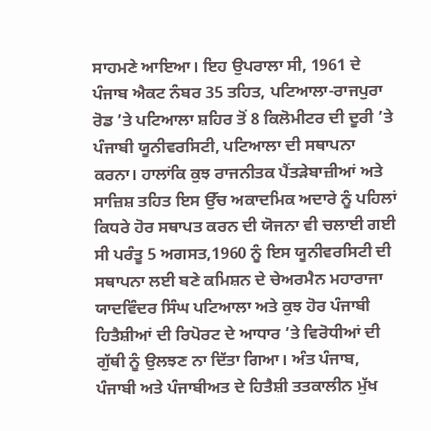ਸਾਹਮਣੇ ਆਇਆ। ਇਹ ਉਪਰਾਲਾ ਸੀ, 1961 ਦੇ ਪੰਜਾਬ ਐਕਟ ਨੰਬਰ 35 ਤਹਿਤ, ਪਟਿਆਲਾ-ਰਾਜਪੁਰਾ ਰੋਡ ’ਤੇ ਪਟਿਆਲਾ ਸ਼ਹਿਰ ਤੋਂ 8 ਕਿਲੋਮੀਟਰ ਦੀ ਦੂਰੀ ’ਤੇ ਪੰਜਾਬੀ ਯੂਨੀਵਰਸਿਟੀ, ਪਟਿਆਲਾ ਦੀ ਸਥਾਪਨਾ ਕਰਨਾ। ਹਾਲਾਂਕਿ ਕੁਝ ਰਾਜਨੀਤਕ ਪੈਂਤੜੇਬਾਜ਼ੀਆਂ ਅਤੇ ਸਾਜ਼ਿਸ਼ ਤਹਿਤ ਇਸ ਉੱਚ ਅਕਾਦਮਿਕ ਅਦਾਰੇ ਨੂੰ ਪਹਿਲਾਂ ਕਿਧਰੇ ਹੋਰ ਸਥਾਪਤ ਕਰਨ ਦੀ ਯੋਜਨਾ ਵੀ ਚਲਾਈ ਗਈ ਸੀ ਪਰੰਤੂ 5 ਅਗਸਤ,1960 ਨੂੰ ਇਸ ਯੂਨੀਵਰਸਿਟੀ ਦੀ ਸਥਾਪਨਾ ਲਈ ਬਣੇ ਕਮਿਸ਼ਨ ਦੇ ਚੇਅਰਮੈਨ ਮਹਾਰਾਜਾ ਯਾਦਵਿੰਦਰ ਸਿੰਘ ਪਟਿਆਲਾ ਅਤੇ ਕੁਝ ਹੋਰ ਪੰਜਾਬੀ ਹਿਤੈਸ਼ੀਆਂ ਦੀ ਰਿਪੋਰਟ ਦੇ ਆਧਾਰ ’ਤੇ ਵਿਰੋਧੀਆਂ ਦੀ ਗੁੱਥੀ ਨੂੰ ਉਲਝਣ ਨਾ ਦਿੱਤਾ ਗਿਆ। ਅੰਤ ਪੰਜਾਬ, ਪੰਜਾਬੀ ਅਤੇ ਪੰਜਾਬੀਅਤ ਦੇ ਹਿਤੈਸ਼ੀ ਤਤਕਾਲੀਨ ਮੁੱਖ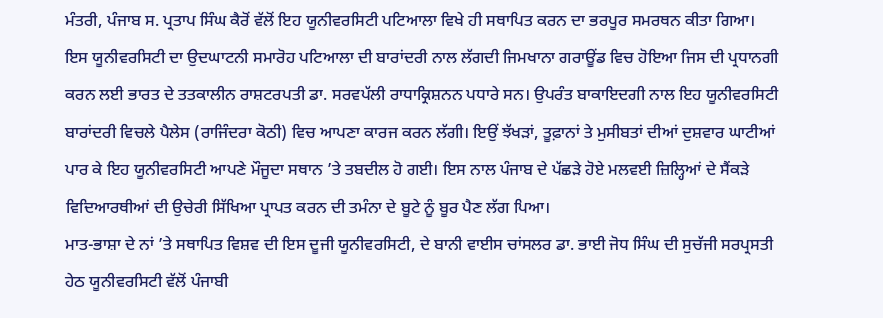ਮੰਤਰੀ, ਪੰਜਾਬ ਸ. ਪ੍ਰਤਾਪ ਸਿੰਘ ਕੈਰੋਂ ਵੱਲੋਂ ਇਹ ਯੂਨੀਵਰਸਿਟੀ ਪਟਿਆਲਾ ਵਿਖੇ ਹੀ ਸਥਾਪਿਤ ਕਰਨ ਦਾ ਭਰਪੂਰ ਸਮਰਥਨ ਕੀਤਾ ਗਿਆ।
ਇਸ ਯੂਨੀਵਰਸਿਟੀ ਦਾ ਉਦਘਾਟਨੀ ਸਮਾਰੋਹ ਪਟਿਆਲਾ ਦੀ ਬਾਰਾਂਦਰੀ ਨਾਲ ਲੱਗਦੀ ਜਿਮਖਾਨਾ ਗਰਾਊਂਡ ਵਿਚ ਹੋਇਆ ਜਿਸ ਦੀ ਪ੍ਰਧਾਨਗੀ ਕਰਨ ਲਈ ਭਾਰਤ ਦੇ ਤਤਕਾਲੀਨ ਰਾਸ਼ਟਰਪਤੀ ਡਾ. ਸਰਵਪੱਲੀ ਰਾਧਾਕ੍ਰਿਸ਼ਨਨ ਪਧਾਰੇ ਸਨ। ਉਪਰੰਤ ਬਾਕਾਇਦਗੀ ਨਾਲ ਇਹ ਯੂਨੀਵਰਸਿਟੀ ਬਾਰਾਂਦਰੀ ਵਿਚਲੇ ਪੈਲੇਸ (ਰਾਜਿੰਦਰਾ ਕੋਠੀ) ਵਿਚ ਆਪਣਾ ਕਾਰਜ ਕਰਨ ਲੱਗੀ। ਇਉਂ ਝੱਖੜਾਂ, ਤੂਫ਼ਾਨਾਂ ਤੇ ਮੁਸੀਬਤਾਂ ਦੀਆਂ ਦੁਸ਼ਵਾਰ ਘਾਟੀਆਂ ਪਾਰ ਕੇ ਇਹ ਯੂਨੀਵਰਸਿਟੀ ਆਪਣੇ ਮੌਜੂਦਾ ਸਥਾਨ ’ਤੇ ਤਬਦੀਲ ਹੋ ਗਈ। ਇਸ ਨਾਲ ਪੰਜਾਬ ਦੇ ਪੱਛੜੇ ਹੋਏ ਮਲਵਈ ਜ਼ਿਲ੍ਹਿਆਂ ਦੇ ਸੈਂਕੜੇ ਵਿਦਿਆਰਥੀਆਂ ਦੀ ਉਚੇਰੀ ਸਿੱਖਿਆ ਪ੍ਰਾਪਤ ਕਰਨ ਦੀ ਤਮੰਨਾ ਦੇ ਬੂਟੇ ਨੂੰ ਬੂਰ ਪੈਣ ਲੱਗ ਪਿਆ।
ਮਾਤ-ਭਾਸ਼ਾ ਦੇ ਨਾਂ ’ਤੇ ਸਥਾਪਿਤ ਵਿਸ਼ਵ ਦੀ ਇਸ ਦੂਜੀ ਯੂਨੀਵਰਸਿਟੀ, ਦੇ ਬਾਨੀ ਵਾਈਸ ਚਾਂਸਲਰ ਡਾ. ਭਾਈ ਜੋਧ ਸਿੰਘ ਦੀ ਸੁਚੱਜੀ ਸਰਪ੍ਰਸਤੀ ਹੇਠ ਯੂਨੀਵਰਸਿਟੀ ਵੱਲੋਂ ਪੰਜਾਬੀ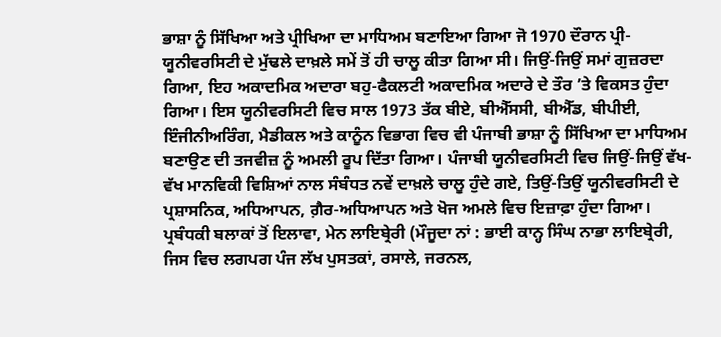ਭਾਸ਼ਾ ਨੂੰ ਸਿੱਖਿਆ ਅਤੇ ਪ੍ਰੀਖਿਆ ਦਾ ਮਾਧਿਅਮ ਬਣਾਇਆ ਗਿਆ ਜੋ 1970 ਦੌਰਾਨ ਪ੍ਰੀ-ਯੂਨੀਵਰਸਿਟੀ ਦੇ ਮੁੱਢਲੇ ਦਾਖ਼ਲੇ ਸਮੇਂ ਤੋਂ ਹੀ ਚਾਲੂ ਕੀਤਾ ਗਿਆ ਸੀ। ਜਿਉਂ-ਜਿਉਂ ਸਮਾਂ ਗੁਜ਼ਰਦਾ ਗਿਆ, ਇਹ ਅਕਾਦਮਿਕ ਅਦਾਰਾ ਬਹੁ-ਫੈਕਲਟੀ ਅਕਾਦਮਿਕ ਅਦਾਰੇ ਦੇ ਤੌਰ ’ਤੇ ਵਿਕਸਤ ਹੁੰਦਾ ਗਿਆ। ਇਸ ਯੂਨੀਵਰਸਿਟੀ ਵਿਚ ਸਾਲ 1973 ਤੱਕ ਬੀਏ, ਬੀਐੱਸਸੀ, ਬੀਐੱਡ, ਬੀਪੀਈ, ਇੰਜੀਨੀਅਰਿੰਗ, ਮੈਡੀਕਲ ਅਤੇ ਕਾਨੂੰਨ ਵਿਭਾਗ ਵਿਚ ਵੀ ਪੰਜਾਬੀ ਭਾਸ਼ਾ ਨੂੰ ਸਿੱਖਿਆ ਦਾ ਮਾਧਿਅਮ ਬਣਾਉਣ ਦੀ ਤਜਵੀਜ਼ ਨੂੰ ਅਮਲੀ ਰੂਪ ਦਿੱਤਾ ਗਿਆ। ਪੰਜਾਬੀ ਯੂਨੀਵਰਸਿਟੀ ਵਿਚ ਜਿਉਂ-ਜਿਉਂ ਵੱਖ-ਵੱਖ ਮਾਨਵਿਕੀ ਵਿਸ਼ਿਆਂ ਨਾਲ ਸੰਬੰਧਤ ਨਵੇਂ ਦਾਖ਼ਲੇ ਚਾਲੂ ਹੁੰਦੇ ਗਏ, ਤਿਉਂ-ਤਿਉਂ ਯੂਨੀਵਰਸਿਟੀ ਦੇ ਪ੍ਰਸ਼ਾਸਨਿਕ, ਅਧਿਆਪਨ, ਗ਼ੈਰ-ਅਧਿਆਪਨ ਅਤੇ ਖੋਜ ਅਮਲੇ ਵਿਚ ਇਜ਼ਾਫ਼ਾ ਹੁੰਦਾ ਗਿਆ। ਪ੍ਰਬੰਧਕੀ ਬਲਾਕਾਂ ਤੋਂ ਇਲਾਵਾ, ਮੇਨ ਲਾਇਬ੍ਰੇਰੀ (ਮੌਜੂਦਾ ਨਾਂ : ਭਾਈ ਕਾਨ੍ਹ ਸਿੰਘ ਨਾਭਾ ਲਾਇਬ੍ਰੇਰੀ, ਜਿਸ ਵਿਚ ਲਗਪਗ ਪੰਜ ਲੱਖ ਪੁਸਤਕਾਂ, ਰਸਾਲੇ, ਜਰਨਲ,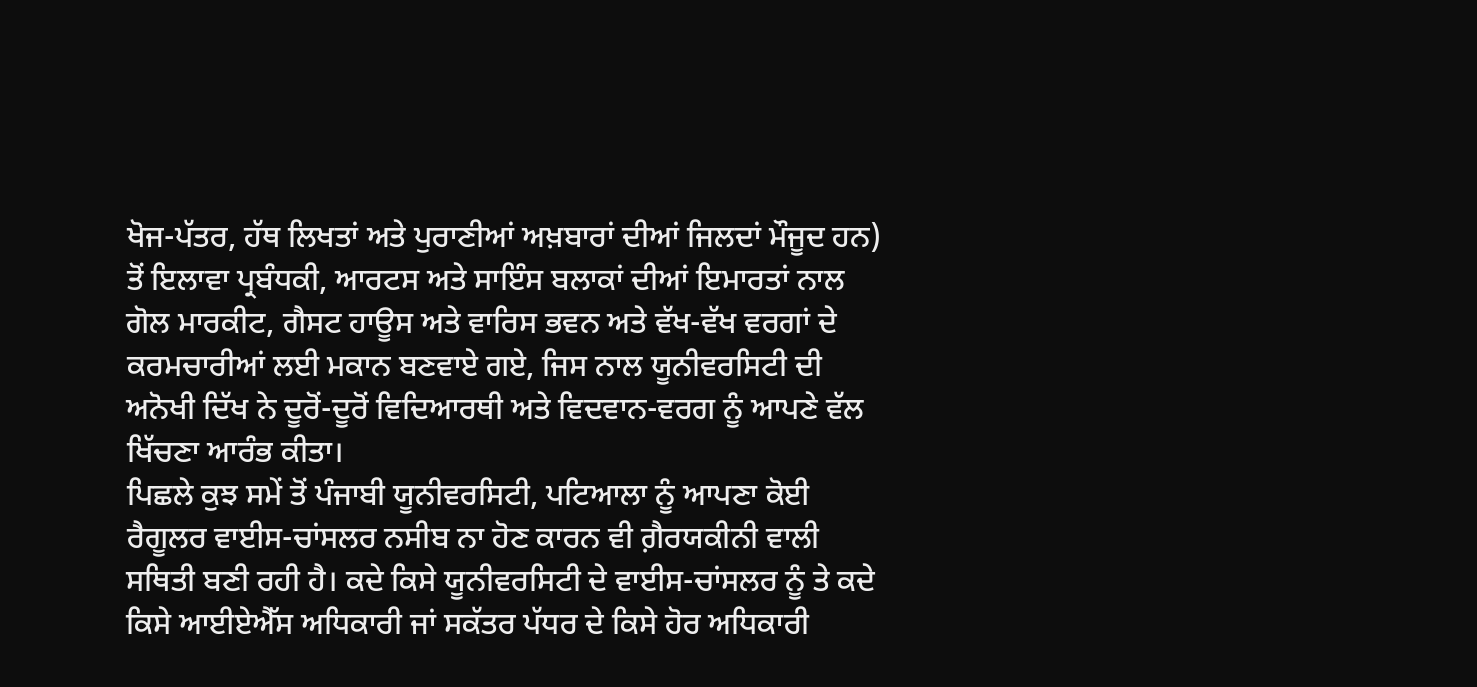ਖੋਜ-ਪੱਤਰ, ਹੱਥ ਲਿਖਤਾਂ ਅਤੇ ਪੁਰਾਣੀਆਂ ਅਖ਼ਬਾਰਾਂ ਦੀਆਂ ਜਿਲਦਾਂ ਮੌਜੂਦ ਹਨ) ਤੋਂ ਇਲਾਵਾ ਪ੍ਰਬੰਧਕੀ, ਆਰਟਸ ਅਤੇ ਸਾਇੰਸ ਬਲਾਕਾਂ ਦੀਆਂ ਇਮਾਰਤਾਂ ਨਾਲ ਗੋਲ ਮਾਰਕੀਟ, ਗੈਸਟ ਹਾਊਸ ਅਤੇ ਵਾਰਿਸ ਭਵਨ ਅਤੇ ਵੱਖ-ਵੱਖ ਵਰਗਾਂ ਦੇ ਕਰਮਚਾਰੀਆਂ ਲਈ ਮਕਾਨ ਬਣਵਾਏ ਗਏ, ਜਿਸ ਨਾਲ ਯੂਨੀਵਰਸਿਟੀ ਦੀ ਅਨੋਖੀ ਦਿੱਖ ਨੇ ਦੂਰੋਂ-ਦੂਰੋਂ ਵਿਦਿਆਰਥੀ ਅਤੇ ਵਿਦਵਾਨ-ਵਰਗ ਨੂੰ ਆਪਣੇ ਵੱਲ ਖਿੱਚਣਾ ਆਰੰਭ ਕੀਤਾ।
ਪਿਛਲੇ ਕੁਝ ਸਮੇਂ ਤੋਂ ਪੰਜਾਬੀ ਯੂਨੀਵਰਸਿਟੀ, ਪਟਿਆਲਾ ਨੂੰ ਆਪਣਾ ਕੋਈ ਰੈਗੂਲਰ ਵਾਈਸ-ਚਾਂਸਲਰ ਨਸੀਬ ਨਾ ਹੋਣ ਕਾਰਨ ਵੀ ਗ਼ੈਰਯਕੀਨੀ ਵਾਲੀ ਸਥਿਤੀ ਬਣੀ ਰਹੀ ਹੈ। ਕਦੇ ਕਿਸੇ ਯੂਨੀਵਰਸਿਟੀ ਦੇ ਵਾਈਸ-ਚਾਂਸਲਰ ਨੂੰ ਤੇ ਕਦੇ ਕਿਸੇ ਆਈਏਐੱਸ ਅਧਿਕਾਰੀ ਜਾਂ ਸਕੱਤਰ ਪੱਧਰ ਦੇ ਕਿਸੇ ਹੋਰ ਅਧਿਕਾਰੀ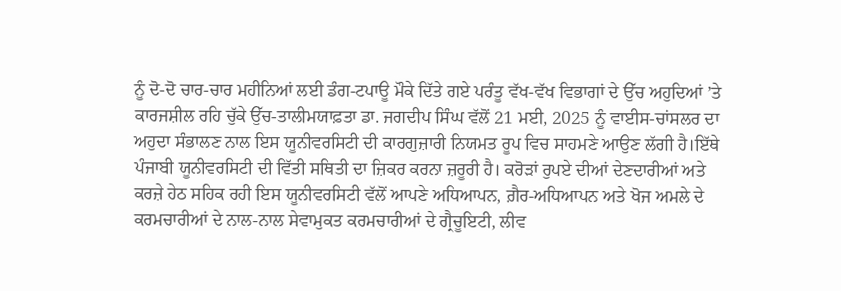ਨੂੰ ਦੋ-ਦੋ ਚਾਰ-ਚਾਰ ਮਹੀਨਿਆਂ ਲਈ ਡੰਗ-ਟਪਾਊ ਮੌਕੇ ਦਿੱਤੇ ਗਏ ਪਰੰਤੂ ਵੱਖ-ਵੱਖ ਵਿਭਾਗਾਂ ਦੇ ਉੱਚ ਅਹੁਦਿਆਂ ’ਤੇ ਕਾਰਜਸ਼ੀਲ ਰਹਿ ਚੁੱਕੇ ਉੱਚ-ਤਾਲੀਮਯਾਫ਼ਤਾ ਡਾ. ਜਗਦੀਪ ਸਿੰਘ ਵੱਲੋਂ 21 ਮਈ, 2025 ਨੂੰ ਵਾਈਸ-ਚਾਂਸਲਰ ਦਾ ਅਹੁਦਾ ਸੰਭਾਲਣ ਨਾਲ ਇਸ ਯੂਨੀਵਰਸਿਟੀ ਦੀ ਕਾਰਗੁਜ਼ਾਰੀ ਨਿਯਮਤ ਰੂਪ ਵਿਚ ਸਾਹਮਣੇ ਆਉਣ ਲੱਗੀ ਹੈ।ਇੱਥੇ ਪੰਜਾਬੀ ਯੂਨੀਵਰਸਿਟੀ ਦੀ ਵਿੱਤੀ ਸਥਿਤੀ ਦਾ ਜ਼ਿਕਰ ਕਰਨਾ ਜ਼ਰੂਰੀ ਹੈ। ਕਰੋੜਾਂ ਰੁਪਏ ਦੀਆਂ ਦੇਣਦਾਰੀਆਂ ਅਤੇ ਕਰਜ਼ੇ ਹੇਠ ਸਹਿਕ ਰਹੀ ਇਸ ਯੂਨੀਵਰਸਿਟੀ ਵੱਲੋਂ ਆਪਣੇ ਅਧਿਆਪਨ, ਗ਼ੈਰ-ਅਧਿਆਪਨ ਅਤੇ ਖੋਜ ਅਮਲੇ ਦੇ ਕਰਮਚਾਰੀਆਂ ਦੇ ਨਾਲ-ਨਾਲ ਸੇਵਾਮੁਕਤ ਕਰਮਚਾਰੀਆਂ ਦੇ ਗ੍ਰੈਚੂਇਟੀ, ਲੀਵ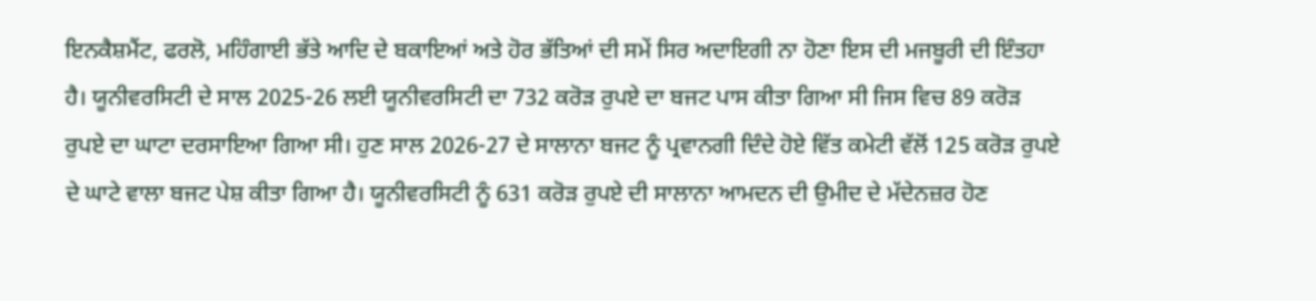ਇਨਕੈਸ਼ਮੈਂਟ, ਫਰਲੋ, ਮਹਿੰਗਾਈ ਭੱਤੇ ਆਦਿ ਦੇ ਬਕਾਇਆਂ ਅਤੇ ਹੋਰ ਭੱਤਿਆਂ ਦੀ ਸਮੇਂ ਸਿਰ ਅਦਾਇਗੀ ਨਾ ਹੋਣਾ ਇਸ ਦੀ ਮਜਬੂਰੀ ਦੀ ਇੰਤਹਾ ਹੈ। ਯੂਨੀਵਰਸਿਟੀ ਦੇ ਸਾਲ 2025-26 ਲਈ ਯੂਨੀਵਰਸਿਟੀ ਦਾ 732 ਕਰੋੜ ਰੁਪਏ ਦਾ ਬਜਟ ਪਾਸ ਕੀਤਾ ਗਿਆ ਸੀ ਜਿਸ ਵਿਚ 89 ਕਰੋੜ ਰੁਪਏ ਦਾ ਘਾਟਾ ਦਰਸਾਇਆ ਗਿਆ ਸੀ। ਹੁਣ ਸਾਲ 2026-27 ਦੇ ਸਾਲਾਨਾ ਬਜਟ ਨੂੰ ਪ੍ਰਵਾਨਗੀ ਦਿੰਦੇ ਹੋਏ ਵਿੱਤ ਕਮੇਟੀ ਵੱਲੋਂ 125 ਕਰੋੜ ਰੁਪਏ ਦੇ ਘਾਟੇ ਵਾਲਾ ਬਜਟ ਪੇਸ਼ ਕੀਤਾ ਗਿਆ ਹੈ। ਯੂਨੀਵਰਸਿਟੀ ਨੂੰ 631 ਕਰੋੜ ਰੁਪਏ ਦੀ ਸਾਲਾਨਾ ਆਮਦਨ ਦੀ ਉਮੀਦ ਦੇ ਮੱਦੇਨਜ਼ਰ ਹੋਣ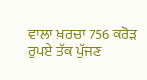ਵਾਲਾ ਖ਼ਰਚਾ 756 ਕਰੋੜ ਰੁਪਏ ਤੱਕ ਪੁੱਜਣ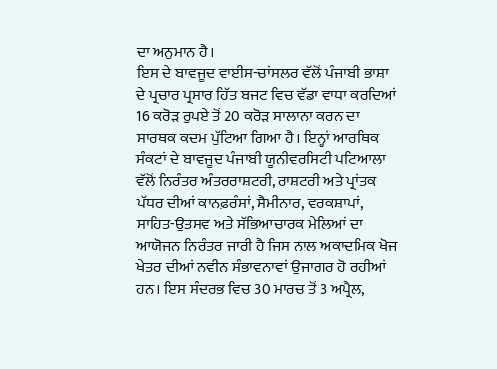ਦਾ ਅਨੁਮਾਨ ਹੈ।
ਇਸ ਦੇ ਬਾਵਜੂਦ ਵਾਈਸ-ਚਾਂਸਲਰ ਵੱਲੋਂ ਪੰਜਾਬੀ ਭਾਸ਼ਾ ਦੇ ਪ੍ਰਚਾਰ ਪ੍ਰਸਾਰ ਹਿੱਤ ਬਜਟ ਵਿਚ ਵੱਡਾ ਵਾਧਾ ਕਰਦਿਆਂ 16 ਕਰੋੜ ਰੁਪਏ ਤੋਂ 20 ਕਰੋੜ ਸਾਲਾਨਾ ਕਰਨ ਦਾ ਸਾਰਥਕ ਕਦਮ ਪੁੱਟਿਆ ਗਿਆ ਹੈ। ਇਨ੍ਹਾਂ ਆਰਥਿਕ ਸੰਕਟਾਂ ਦੇ ਬਾਵਜੂਦ ਪੰਜਾਬੀ ਯੂਨੀਵਰਸਿਟੀ ਪਟਿਆਲਾ ਵੱਲੋਂ ਨਿਰੰਤਰ ਅੰਤਰਰਾਸ਼ਟਰੀ, ਰਾਸ਼ਟਰੀ ਅਤੇ ਪ੍ਰਾਂਤਕ ਪੱਧਰ ਦੀਆਂ ਕਾਨਫ਼ਰੰਸਾਂ, ਸੈਮੀਨਾਰ, ਵਰਕਸ਼ਾਪਾਂ, ਸਾਹਿਤ-ਉਤਸਵ ਅਤੇ ਸੱਭਿਆਚਾਰਕ ਮੇਲਿਆਂ ਦਾ ਆਯੋਜਨ ਨਿਰੰਤਰ ਜਾਰੀ ਹੈ ਜਿਸ ਨਾਲ ਅਕਾਦਮਿਕ ਖੋਜ ਖੇਤਰ ਦੀਆਂ ਨਵੀਨ ਸੰਭਾਵਨਾਵਾਂ ਉਜਾਗਰ ਹੋ ਰਹੀਆਂ ਹਨ। ਇਸ ਸੰਦਰਭ ਵਿਚ 30 ਮਾਰਚ ਤੋਂ 3 ਅਪ੍ਰੈਲ,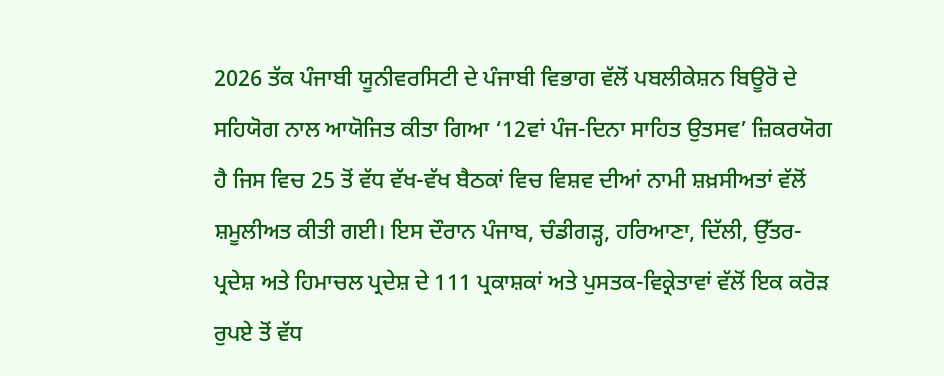2026 ਤੱਕ ਪੰਜਾਬੀ ਯੂਨੀਵਰਸਿਟੀ ਦੇ ਪੰਜਾਬੀ ਵਿਭਾਗ ਵੱਲੋਂ ਪਬਲੀਕੇਸ਼ਨ ਬਿਊਰੋ ਦੇ ਸਹਿਯੋਗ ਨਾਲ ਆਯੋਜਿਤ ਕੀਤਾ ਗਿਆ ‘12ਵਾਂ ਪੰਜ-ਦਿਨਾ ਸਾਹਿਤ ਉਤਸਵ’ ਜ਼ਿਕਰਯੋਗ ਹੈ ਜਿਸ ਵਿਚ 25 ਤੋਂ ਵੱਧ ਵੱਖ-ਵੱਖ ਬੈਠਕਾਂ ਵਿਚ ਵਿਸ਼ਵ ਦੀਆਂ ਨਾਮੀ ਸ਼ਖ਼ਸੀਅਤਾਂ ਵੱਲੋਂ ਸ਼ਮੂਲੀਅਤ ਕੀਤੀ ਗਈ। ਇਸ ਦੌਰਾਨ ਪੰਜਾਬ, ਚੰਡੀਗੜ੍ਹ, ਹਰਿਆਣਾ, ਦਿੱਲੀ, ਉੱਤਰ-ਪ੍ਰਦੇਸ਼ ਅਤੇ ਹਿਮਾਚਲ ਪ੍ਰਦੇਸ਼ ਦੇ 111 ਪ੍ਰਕਾਸ਼ਕਾਂ ਅਤੇ ਪੁਸਤਕ-ਵਿਕ੍ਰੇਤਾਵਾਂ ਵੱਲੋਂ ਇਕ ਕਰੋੜ ਰੁਪਏ ਤੋਂ ਵੱਧ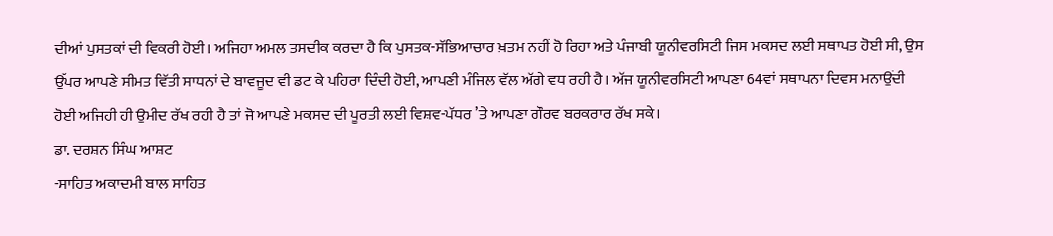ਦੀਆਂ ਪੁਸਤਕਾਂ ਦੀ ਵਿਕਰੀ ਹੋਈ। ਅਜਿਹਾ ਅਮਲ ਤਸਦੀਕ ਕਰਦਾ ਹੈ ਕਿ ਪੁਸਤਕ-ਸੱਭਿਆਚਾਰ ਖ਼ਤਮ ਨਹੀਂ ਹੋ ਰਿਹਾ ਅਤੇ ਪੰਜਾਬੀ ਯੂਨੀਵਰਸਿਟੀ ਜਿਸ ਮਕਸਦ ਲਈ ਸਥਾਪਤ ਹੋਈ ਸੀ, ਉਸ ਉੱਪਰ ਆਪਣੇ ਸੀਮਤ ਵਿੱਤੀ ਸਾਧਨਾਂ ਦੇ ਬਾਵਜੂਦ ਵੀ ਡਟ ਕੇ ਪਹਿਰਾ ਦਿੰਦੀ ਹੋਈ, ਆਪਣੀ ਮੰਜਿਲ ਵੱਲ ਅੱਗੇ ਵਧ ਰਹੀ ਹੈ। ਅੱਜ ਯੂਨੀਵਰਸਿਟੀ ਆਪਣਾ 64ਵਾਂ ਸਥਾਪਨਾ ਦਿਵਸ ਮਨਾਉਂਦੀ ਹੋਈ ਅਜਿਹੀ ਹੀ ਉਮੀਦ ਰੱਖ ਰਹੀ ਹੈ ਤਾਂ ਜੋ ਆਪਣੇ ਮਕਸਦ ਦੀ ਪੂਰਤੀ ਲਈ ਵਿਸ਼ਵ-ਪੱਧਰ ’ਤੇ ਆਪਣਾ ਗੌਰਵ ਬਰਕਰਾਰ ਰੱਖ ਸਕੇ।
ਡਾ. ਦਰਸ਼ਨ ਸਿੰਘ ਆਸ਼ਟ
-ਸਾਹਿਤ ਅਕਾਦਮੀ ਬਾਲ ਸਾਹਿਤ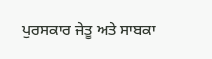ਪੁਰਸਕਾਰ ਜੇਤੂ ਅਤੇ ਸਾਬਕਾ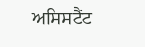ਅਸਿਸਟੈਂਟ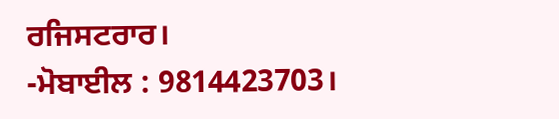ਰਜਿਸਟਰਾਰ।
-ਮੋਬਾਈਲ : 9814423703।